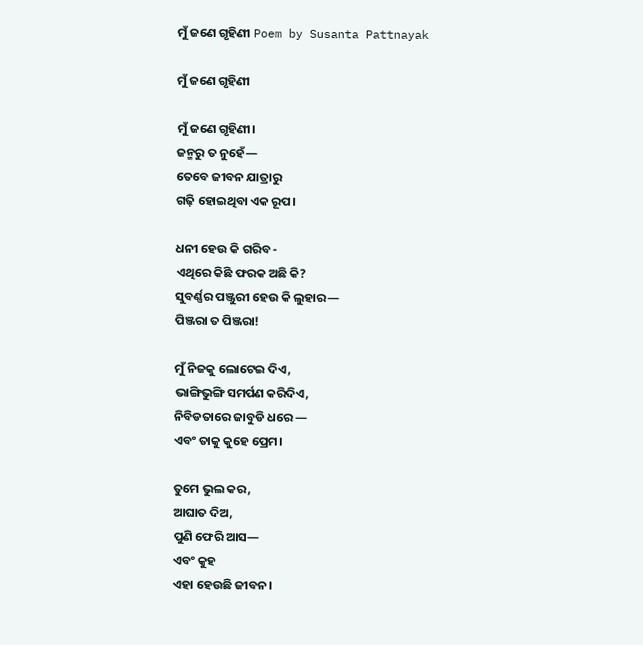ମୁଁ ଜଣେ ଗୃହିଣୀ Poem by Susanta Pattnayak

ମୁଁ ଜଣେ ଗୃହିଣୀ

ମୁଁ ଜଣେ ଗୃହିଣୀ।
ଜନ୍ମରୁ ତ ନୁହେଁ—
ତେବେ ଜୀବନ ଯାତ୍ରାରୁ
ଗଢ଼ି ହୋଇଥିବା ଏକ ରୂପ।

ଧନୀ ହେଉ କି ଗରିବ -
ଏଥିରେ କିଛି ଫରକ ଅଛି କି?
ସୁବର୍ଣ୍ଣର ପଞ୍ଜୁରୀ ହେଉ କି ଲୁହାର—
ପିଞ୍ଜରା ତ ପିଞ୍ଜରା!

ମୁଁ ନିଜକୁ ଲୋଟେଇ ଦିଏ,
ଭାଙ୍ଗିଭୁଙ୍ଗି ସମର୍ପଣ କରିଦିଏ,
ନିବିଡତାରେ ଜାବୁଡି ଧରେ —
ଏବଂ ତାକୁ କୁହେ ପ୍ରେମ।

ତୁମେ ଭୁଲ କର,
ଆଘାତ ଦିଅ,
ପୁଣି ଫେରି ଆସ—
ଏବଂ କୁହ
ଏହା ହେଉଛି ଜୀବନ।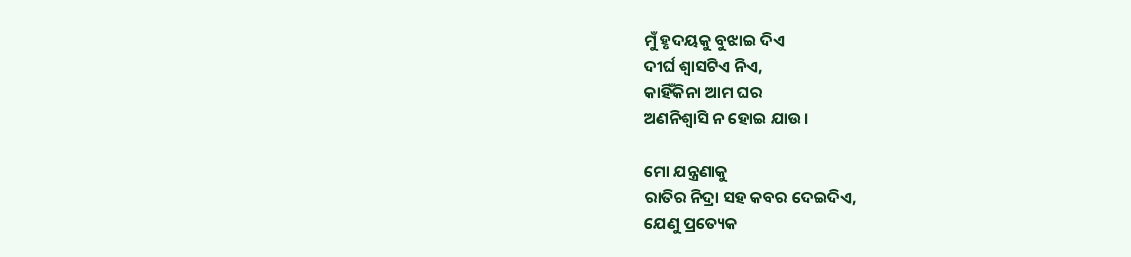ମୁଁ ହୃଦୟକୁ ବୁଝାଇ ଦିଏ
ଦୀର୍ଘ ଶ୍ଵାସଟିଏ ନିଏ,
କାହିଁକିନା ଆମ ଘର
ଅଣନିଶ୍ୱାସି ନ ହୋଇ ଯାଉ।

ମୋ ଯନ୍ତ୍ରଣାକୁ
ରାତିର ନିଦ୍ରା ସହ କବର ଦେଇଦିଏ,
ଯେଣୁ ପ୍ରତ୍ୟେକ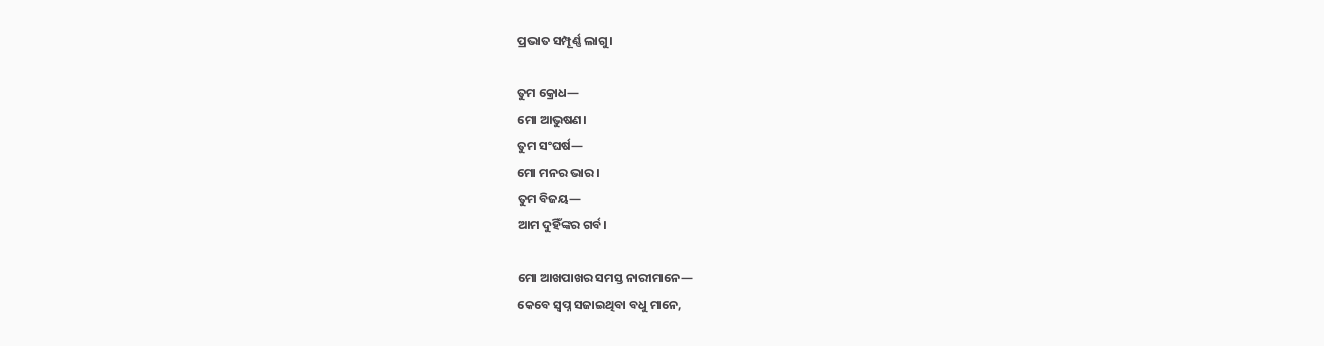ପ୍ରଭାତ ସମ୍ପୂର୍ଣ୍ଣ ଲାଗୁ।

ତୁମ କ୍ରୋଧ—
ମୋ ଆଭୁଷଣ।
ତୁମ ସଂଘର୍ଷ—
ମୋ ମନର ଭାର।
ତୁମ ବିଜୟ—
ଆମ ଦୁହିଁଙ୍କର ଗର୍ବ।

ମୋ ଆଖପାଖର ସମସ୍ତ ନାରୀମାନେ—
କେବେ ସ୍ୱପ୍ନ ସଜାଇଥିବା ବଧୁ ମାନେ,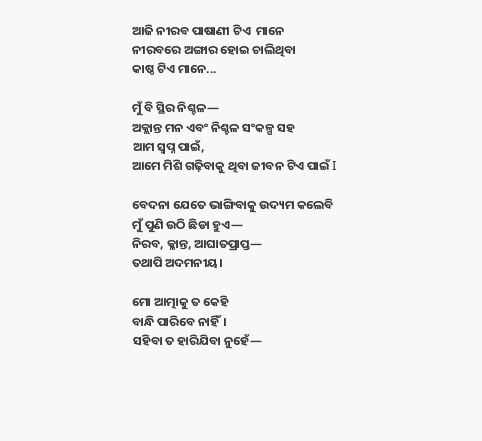ଆଜି ନୀରବ ପାଷାଣୀ ଟିଏ  ମାନେ
ନୀରବରେ ଅଙ୍ଗାର ହୋଇ ଚାଲିଥିବା
କାଷ୍ଠ ଟିଏ ମାନେ...

ମୁଁ ବି ସ୍ଥିର ନିଶ୍ଚଳ—
ଅକ୍ଲାନ୍ତ ମନ ଏବଂ ନିଶ୍ଚଳ ସଂକଳ୍ପ ସହ
ଆମ ସ୍ୱପ୍ନ ପାଇଁ,
ଆମେ ମିଶି ଗଢ଼ିବାକୁ ଥିବା ଜୀବନ ଟିଏ ପାଇଁ I

ବେଦନା ଯେତେ ଭାଙ୍ଗିବାକୁ ଉଦ୍ୟମ କଲେବି
ମୁଁ ପୁଣି ଉଠି ଛିଡା ହୁଏ—
ନିରବ, କ୍ଳାନ୍ତ, ଆଘାତପ୍ରାପ୍ତ—
ତଥାପି ଅଦମନୀୟ।

ମୋ ଆତ୍ମାକୁ ତ କେହି
ବାନ୍ଧି ପାରିବେ ନାହିଁ।
ସହିବା ତ ହାରିଯିବା ନୁହେଁ—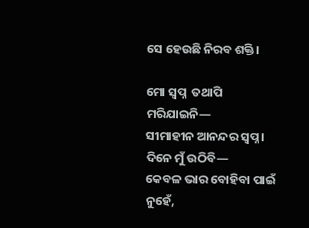ସେ ହେଉଛି ନିରବ ଶକ୍ତି।

ମୋ ସ୍ୱପ୍ନ  ତଥାପି ମରିଯାଇନି—
ସୀମାହୀନ ଆନନ୍ଦର ସ୍ୱପ୍ନ।
ଦିନେ ମୁଁ ଉଠିବି—
କେବଳ ଭାର ବୋହିବା ପାଇଁ ନୁହେଁ,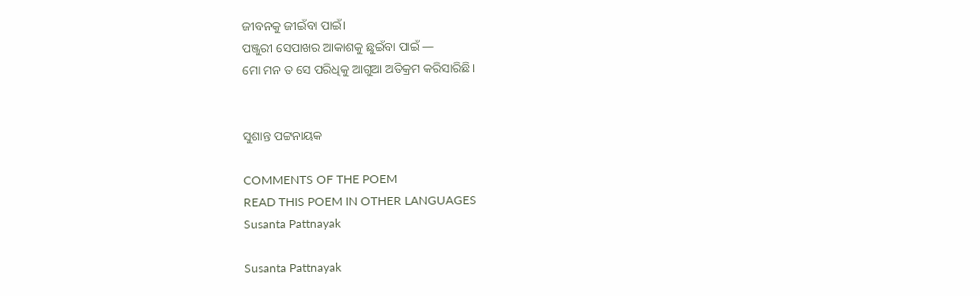ଜୀବନକୁ ଜୀଇଁବା ପାଇଁ।
ପଞ୍ଜୁରୀ ସେପାଖର ଆକାଶକୁ ଛୁଇଁବା ପାଇଁ —
ମୋ ମନ ତ ସେ ପରିଧିକୁ ଆଗୁଆ ଅତିକ୍ରମ କରିସାରିଛି।


ସୁଶାନ୍ତ ପଟ୍ଟନାୟକ

COMMENTS OF THE POEM
READ THIS POEM IN OTHER LANGUAGES
Susanta Pattnayak

Susanta Pattnayak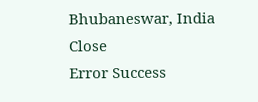Bhubaneswar, India
Close
Error Success